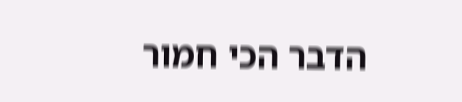הדבר הכי חמור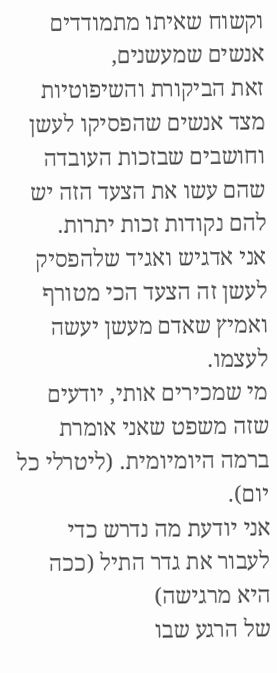וקשוח שאיתו מתמודדים אנשים שמעשנים,
זאת הביקורת והשיפוטיות מצד אנשים שהפסיקו לעשן
וחושבים שבזכות העובדה שהם עשו את הצעד הזה יש להם נקודות זכות יתרות.
אני אדגיש ואגיד שלהפסיק לעשן זה הצעד הכי מטורף ואמיץ שאדם מעשן יעשה לעצמו.
מי שמכירים אותי, יודעים שזה משפט שאני אומרת ברמה היומיומית. (ליטרלי כל יום).
אני יודעת מה נדרש כדי לעבור את גדר התיל (ככה היא מרגישה)
של הרגע שבו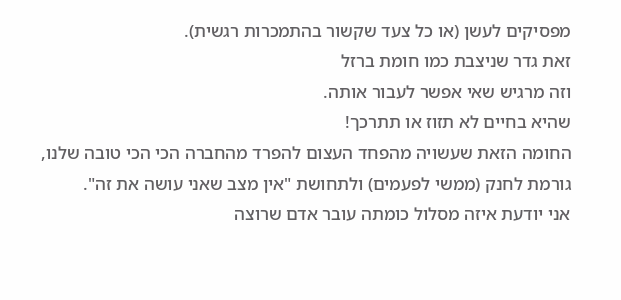מפסיקים לעשן (או כל צעד שקשור בהתמכרות רגשית).
זאת גדר שניצבת כמו חומת ברזל
וזה מרגיש שאי אפשר לעבור אותה.
שהיא בחיים לא תזוז או תתרכך!
החומה הזאת שעשויה מהפחד העצום להפרד מהחברה הכי הכי טובה שלנו,
גורמת לחנק (ממשי לפעמים) ולתחושת "אין מצב שאני עושה את זה".
אני יודעת איזה מסלול כומתה עובר אדם שרוצה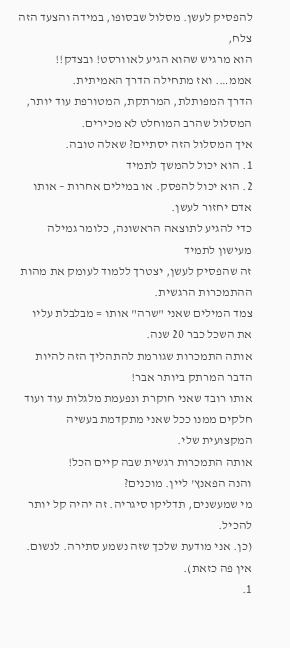להפסיק לעשן. מסלול שבסופו, במידה והצעד הזה צלח,
הוא מרגיש שהוא הגיע לאוורסט! ובצדק!!
אממ…. ואז מתחילה הדרך האמיתית.
הדרך המפותלת, המרתקת, המטורפת עוד יותר,
המסלול שהרב המוחלט לא מכירים.
איך המסלול הזה יסתיים? שאלה טובה.
1. הוא יכול להמשך לתמיד
2. הוא יכול להפסק. או במילים אחרות – אותו אדם יחזור לעשן.
כדי להגיע לתוצאה הראשונה, כלומר גמילה מעישון לתמיד
זה שהפסיק לעשן, יצטרך ללמוד לעומק את מהות ההתמכרות הרגשית.
צמד המילים שאני "שרה" אותו = מבלבלת עליו את השכל כבר 20 שנה.
אותה התמכרות שגורמת להתהליך הזה להיות הדבר המרתק ביותר אבר!
אותו רובד שאני חוקרת ונפעמת מלגלות עוד ועוד חלקים ממנו ככל שאני מתקדמת בעשיה המקצועית שלי.
אותה התמכרות רגשית שבה קיים הכל!
והנה הפאנץ' ליין. מוכנים?
מי שמעשנים, תדליקו סיגריה. זה יהיה קל יותר להכיל.
(כן. אני מודעת שלכך שזה נשמע סתירה. לנשום. אין פה כזאת).
1.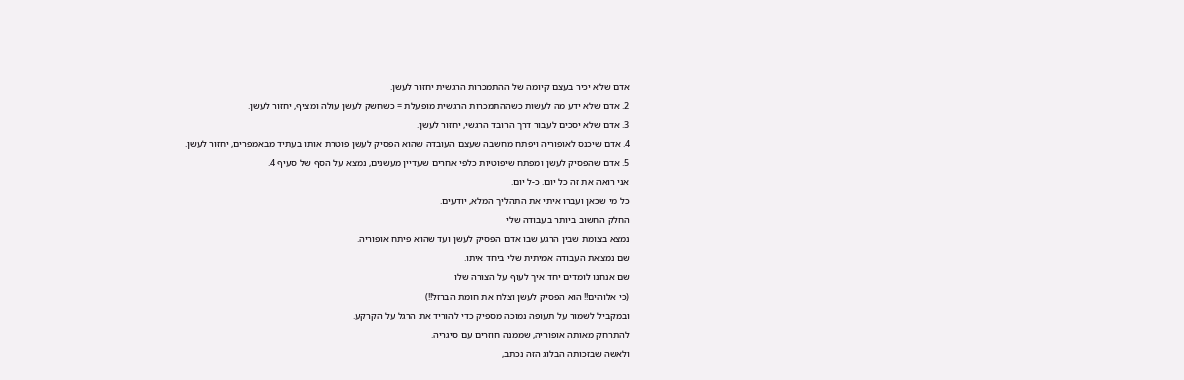אדם שלא יכיר בעצם קיומה של ההתמכרות הרגשית יחזור לעשן.
2. אדם שלא ידע מה לעשות כשההתמכרות הרגשית מופעלת = כשחשק לעשן עולה ומציף, יחזור לעשן.
3. אדם שלא יסכים לעבור דרך הרובד הרגשי, יחזור לעשן.
4. אדם שיכנס לאופוריה ויפתח מחשבה שעצם העובדה שהוא הפסיק לעשן פוטרת אותו בעתיד מבאמפרים, יחזור לעשן.
5. אדם שהפסיק לעשן ומפתח שיפוטיות כלפי אחרים שעדיין מעשנים, נמצא על הסף של סעיף 4.
אני רואה את זה כל יום. כ-ל יום.
כל מי שכאן ועברו איתי את התהליך המלא, יודעים.
החלק החשוב ביותר בעבודה שלי
נמצא בצומת שבין הרגע שבו אדם הפסיק לעשן ועד שהוא פיתח אופוריה.
שם נמצאת העבודה אמיתית שלי ביחד איתו.
שם אנחנו לומדים יחד איך לעוף על הצורה שלו
(כי אלוהים!! הוא הפסיק לעשן וצלח את חומת הברזל!!)
ובמקביל לשמור על תעופה נמוכה מספיק כדי להוריד את הרגל על הקרקע.
להתרחק מאותה אופוריה, שממנה חוזרים עם סיגריה.
ולאשה שבזכותה הבלוג הזה נכתב,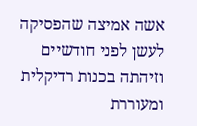אשה אמיצה שהפסיקה לעשן לפני חודשיים
וזיהתה בכנות רדיקלית ומעוררת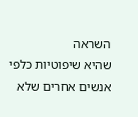השראה
שהיא שיפוטיות כלפי אנשים אחרים שלא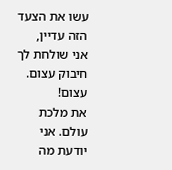עשו את הצעד הזה עדיין,
אני שולחת לך חיבוק עצום. עצום!
את מלכת עולם. אני יודעת מה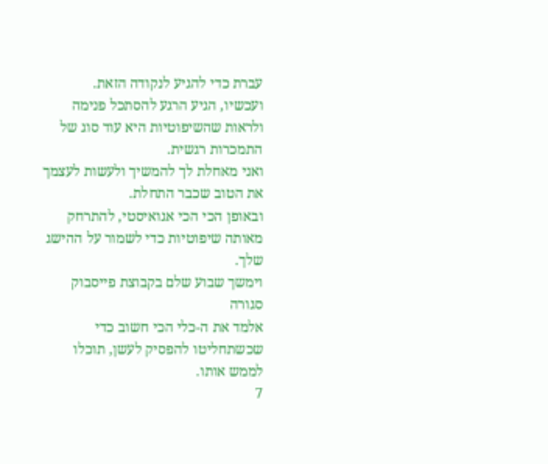עברת כדי להגיע לנקודה הזאת.
ועכשיו, הגיע הרגע להסתכל פנימה
ולראות שהשיפוטיות היא עוד סוג של התמכרות רגשית.
ואני מאחלת לך להמשיך ולעשות לעצמך את הטוב שכבר התחלת.
ובאופן הכי הכי אגואיסטי, להתרחק מאותה שיפוטיות כדי לשמור על ההישג שלך.
וימשך שבוע שלם בקבוצת פייסבוק סגורה
אלמד את ה-כלי הכי חשוב כדי שכשתחליטו להפסיק לעשן, תוכלו לממש אותו.
7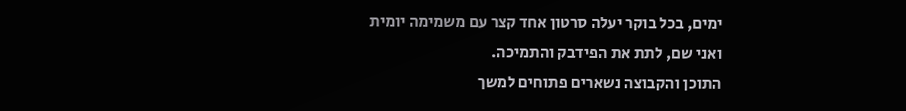ימים, בכל בוקר יעלה סרטון אחד קצר עם משמימה יומית
ואני שם, לתת את הפידבק והתמיכה.
התוכן והקבוצה נשארים פתוחים למשך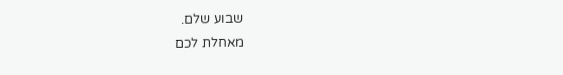שבוע שלם.
מאחלת לכם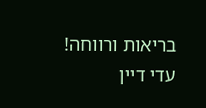בריאות ורווחה!
עדי דיין